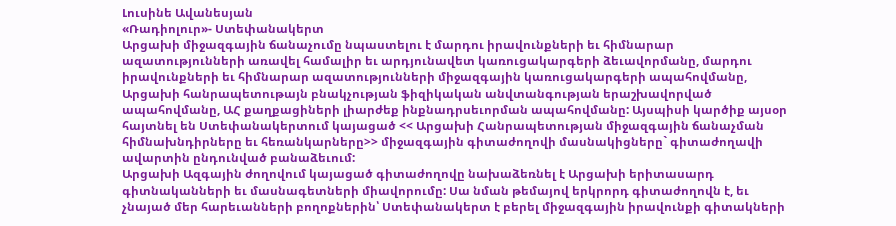Լուսինե Ավանեսյան
«Ռադիոլուր»- Ստեփանակերտ
Արցախի միջազգային ճանաչումը նպաստելու է մարդու իրավունքների եւ հիմնարար ազատությունների առավել համալիր եւ արդյունավետ կառուցակարգերի ձեւավորմանը, մարդու իրավունքների եւ հիմնարար ազատությունների միջազգային կառուցակարգերի ապահովմանը, Արցախի հանրապետութայն բնակչության ֆիզիկական անվտանգության երաշխավորված ապահովմանը, ԱՀ քաղքացիների լիարժեք ինքնադրսեւորման ապահովմանը: Այսպիսի կարծիք այսօր հայտնել են Ստեփանակերտում կայացած << Արցախի Հանրապետության միջազգային ճանաչման հիմնախնդիրները եւ հեռանկարները>> միջազգային գիտաժողովի մասնակիցները` գիտաժողավի ավարտին ընդունված բանաձեւում:
Արցախի Ազգային ժողովում կայացած գիտաժողովը նախաձեռնել է Արցախի երիտասարդ գիտնականների եւ մասնագետների միավորումը: Սա նման թեմայով երկրորդ գիտաժողովն է, եւ չնայած մեր հարեւանների բողոքներին՝ Ստեփանակերտ է բերել միջազգային իրավունքի գիտակների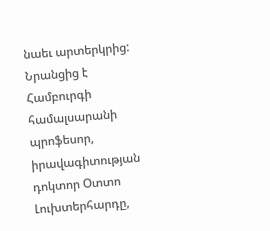նաեւ արտերկրից: Նրանցից է Համբուրգի համալսարանի պրոֆեսոր, իրավագիտության դոկտոր Օտտո Լուխտերհարդը,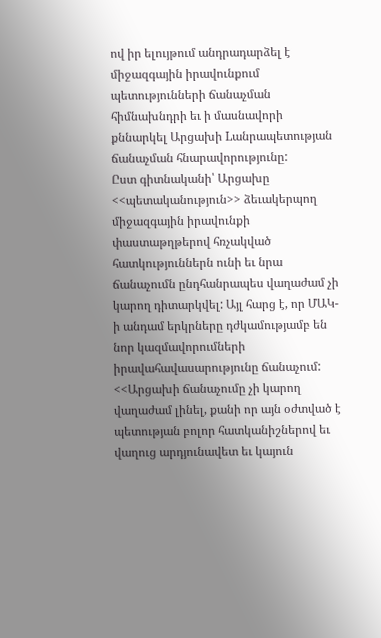ով իր ելույթում անդրադարձել է միջազգային իրավունքում պետությունների ճանաչման հիմնախնդրի եւ ի մասնավորի քննարկել Արցախի Lանրապետության ճանաչման հնարավորությունը:
Ըստ գիտնականի՝ Արցախը <<պետականություն>> ձեւակերպող միջազգային իրավունքի փաստաթղթերով հռչակված հատկություններն ունի եւ նրա ճանաչումն ընդհանրապես վաղաժամ չի կարող դիտարկվել: Այլ հարց է, որ ՄԱԿ-ի անդամ երկրները դժկամությամբ են նոր կազմավորումների իրավահավասարությունը ճանաչում: <<Արցախի ճանաչումը չի կարող վաղաժամ լինել, քանի որ այն օժտված է պետության բոլոր հատկանիշներով եւ վաղուց արդյունավետ եւ կայուն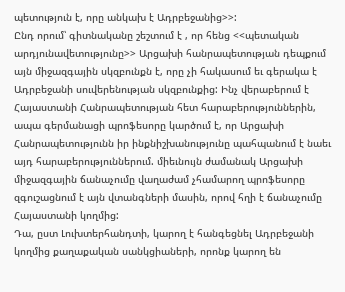պետություն է, որը անկախ է Ադրբեջանից>>:
Ընդ որում՝ գիտնականը շեշտում է , որ հենց <<պետական արդյունավետությունը>> Արցախի հանրապետության դեպքում այն միջազգային սկզբունքն է, որը չի հակասում եւ գերակա է Ադրբեջանի սուվերենության սկզբունքից: Ինչ վերաբերում է Հայաստանի Հանրապետության հետ հարաբերություններին, ապա գերմանացի պրոֆեսորը կարծում է, որ Արցախի Հանրապետությունն իր ինքնիշխանությունը պահպանում է նաեւ այդ հարաբերություններում. միեւնույն ժամանակ Արցախի միջազգային ճանաչումը վաղաժամ չհամարող պրոֆեսորը զգուշացնում է այն վտանգների մասին, որով հղի է ճանաչումը Հայաստանի կողմից:
Դա, ըստ Լուխտերհանդտի, կարող է հանգեցնել Ադրբեջանի կողմից քաղաքական սանկցիաների, որոնք կարող են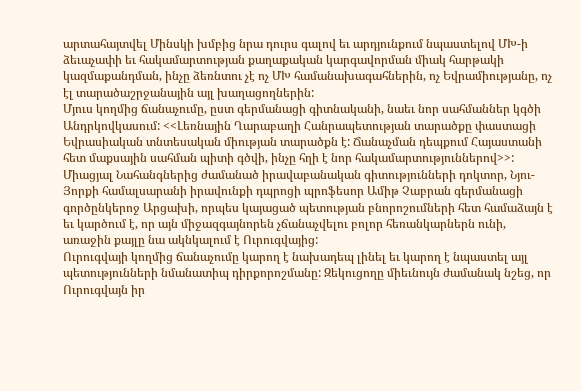արտահայտվել Մինսկի խմբից նրա դուրս գալով եւ արդյունքում նպաստելով ՄԽ-ի ձեւաչափի եւ հակամարտության քաղաքական կարգավորման միակ հարթակի կազմաքանդման, ինչը ձեռնտու չէ ոչ ՄԽ համանախագահներին, ոչ Եվրամիությանը, ոչ էլ տարածաշրջանային այլ խաղացողներին:
Մյուս կողմից ճանաչումը, ըստ գերմանացի գիտնականի, նաեւ նոր սահմաններ կգծի Անդրկովկասում: <<Լեռնային Ղարաբաղի Հանրապետության տարածքը փաստացի Եվրասիական տնտեսական միության տարածքն է: Ճանաչման դեպքում Հայաստանի հետ մաքսային սահման պիտի գծվի, ինչը հղի է նոր հակամարտություններով>>: Միացյալ Նահանգներից ժամանած իրավաբանական գիտությունների դոկտոր, Նյու-Յորքի համալսարանի իրավունքի դպրոցի պրոֆեսոր Ամիթ Չաբրան գերմանացի գործընկերոջ Արցախի, որպես կայացած պետության բնորոշումների հետ համաձայն է եւ կարծում է, որ այն միջազգայնորեն չճանաչվելու բոլոր հեռանկարներն ունի, առաջին քայլը նա ակնկալում է Ուրուգվայից:
Ուրուգվայի կողմից ճանաչումը կարող է նախադեպ լինել եւ կարող է նպաստել այլ պետությունների նմանատիպ դիրքորոշմանը: Զեկուցողը միեւնույն ժամանակ նշեց, որ Ուրուգվայն իր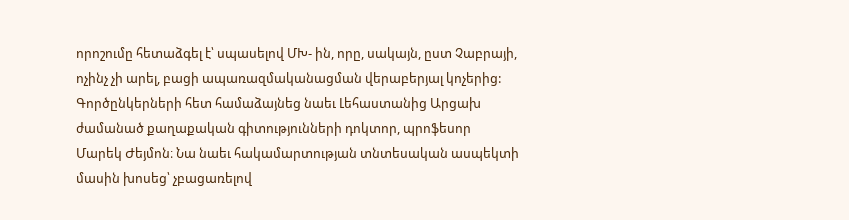որոշումը հետաձգել է՝ սպասելով ՄԽ- ին, որը, սակայն, ըստ Չաբրայի, ոչինչ չի արել, բացի ապառազմականացման վերաբերյալ կոչերից: Գործընկերների հետ համաձայնեց նաեւ Լեհաստանից Արցախ ժամանած քաղաքական գիտությունների դոկտոր, պրոֆեսոր Մարեկ Ժեյմոն։ Նա նաեւ հակամարտության տնտեսական ասպեկտի մասին խոսեց՝ չբացառելով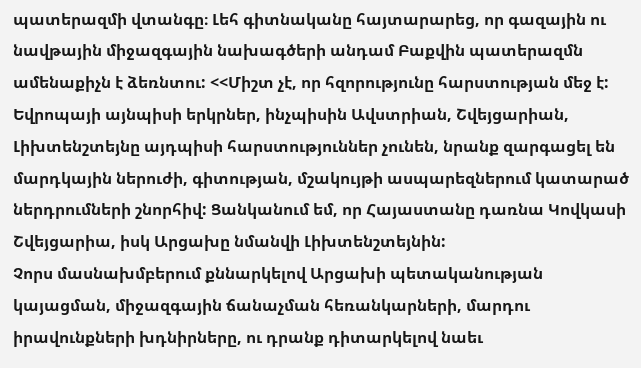պատերազմի վտանգը։ Լեհ գիտնականը հայտարարեց, որ գազային ու նավթային միջազգային նախագծերի անդամ Բաքվին պատերազմն ամենաքիչն է ձեռնտու: <<Միշտ չէ, որ հզորությունը հարստության մեջ է: Եվրոպայի այնպիսի երկրներ, ինչպիսին Ավստրիան, Շվեյցարիան, Լիխտենշտեյնը այդպիսի հարստություններ չունեն, նրանք զարգացել են մարդկային ներուժի, գիտության, մշակույթի ասպարեզներում կատարած ներդրումների շնորհիվ: Ցանկանում եմ, որ Հայաստանը դառնա Կովկասի Շվեյցարիա, իսկ Արցախը նմանվի Լիխտենշտեյնին:
Չորս մասնախմբերում քննարկելով Արցախի պետականության կայացման, միջազգային ճանաչման հեռանկարների, մարդու իրավունքների խդնիրները, ու դրանք դիտարկելով նաեւ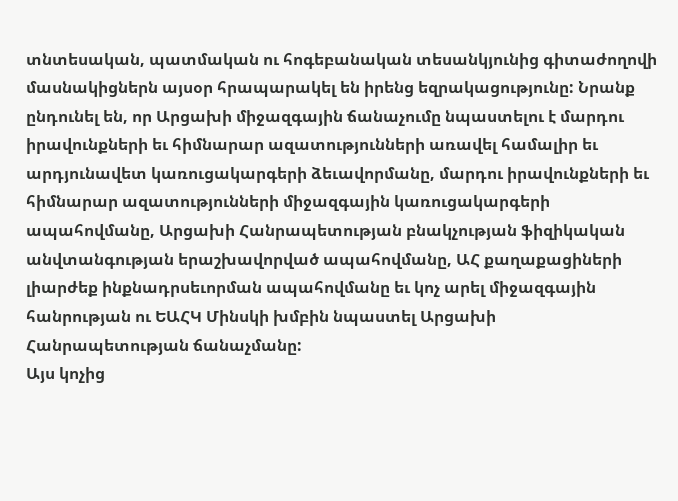տնտեսական, պատմական ու հոգեբանական տեսանկյունից գիտաժողովի մասնակիցներն այսօր հրապարակել են իրենց եզրակացությունը: Նրանք ընդունել են, որ Արցախի միջազգային ճանաչումը նպաստելու է մարդու իրավունքների եւ հիմնարար ազատությունների առավել համալիր եւ արդյունավետ կառուցակարգերի ձեւավորմանը, մարդու իրավունքների եւ հիմնարար ազատությունների միջազգային կառուցակարգերի ապահովմանը, Արցախի Հանրապետության բնակչության ֆիզիկական անվտանգության երաշխավորված ապահովմանը, ԱՀ քաղաքացիների լիարժեք ինքնադրսեւորման ապահովմանը եւ կոչ արել միջազգային հանրության ու ԵԱՀԿ Մինսկի խմբին նպաստել Արցախի Հանրապետության ճանաչմանը:
Այս կոչից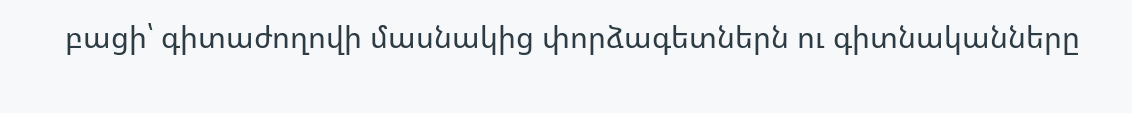բացի՝ գիտաժողովի մասնակից փորձագետներն ու գիտնականները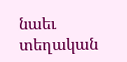նաեւ տեղական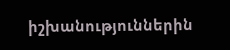իշխանություններին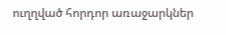ուղղված հորդոր առաջարկներ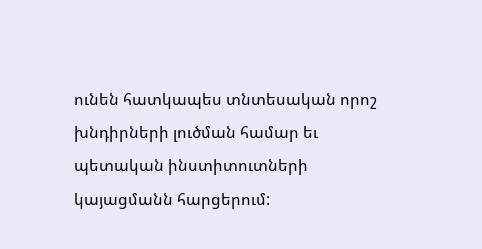ունեն հատկապես տնտեսական որոշ խնդիրների լուծման համար եւ պետական ինստիտուտների կայացմանն հարցերում: